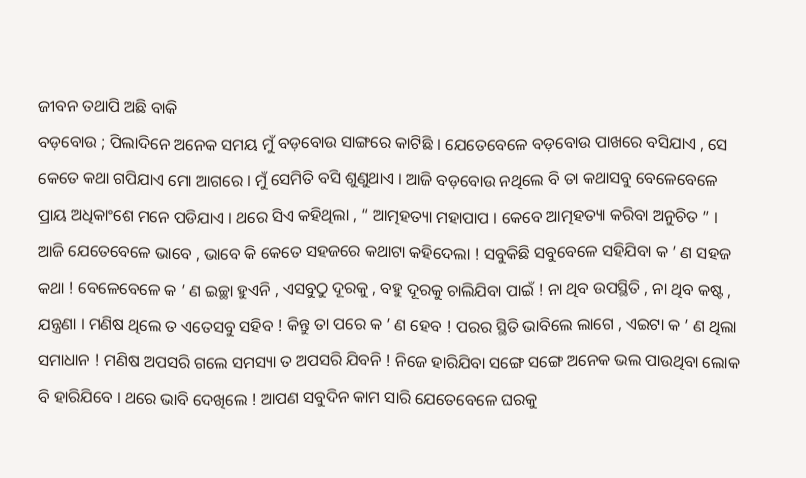ଜୀବନ ତଥାପି ଅଛି ବାକି
ବଡ଼ବୋଉ ; ପିଲାଦିନେ ଅନେକ ସମୟ ମୁଁ ବଡ଼ବୋଉ ସାଙ୍ଗରେ କାଟିଛି । ଯେତେବେଳେ ବଡ଼ବୋଉ ପାଖରେ ବସିଯାଏ , ସେ କେତେ କଥା ଗପିଯାଏ ମୋ ଆଗରେ । ମୁଁ ସେମିତି ବସି ଶୁଣୁଥାଏ । ଆଜି ବଡ଼ବୋଉ ନଥିଲେ ବି ତା କଥାସବୁ ବେଳେବେଳେ ପ୍ରାୟ ଅଧିକାଂଶେ ମନେ ପଡିଯାଏ । ଥରେ ସିଏ କହିଥିଲା , “ ଆତ୍ମହତ୍ୟା ମହାପାପ । କେବେ ଆତ୍ମହତ୍ୟା କରିବା ଅନୁଚିତ ” । ଆଜି ଯେତେବେଳେ ଭାବେ , ଭାବେ କି କେତେ ସହଜରେ କଥାଟା କହିଦେଲା ! ସବୁକିଛି ସବୁବେଳେ ସହିଯିବା କ ’ ଣ ସହଜ କଥା ! ବେଳେବେଳେ କ ’ ଣ ଇଚ୍ଛା ହୁଏନି , ଏସବୁଠୁ ଦୂରକୁ , ବହୁ ଦୂରକୁ ଚାଲିଯିବା ପାଇଁ ! ନା ଥିବ ଉପସ୍ଥିତି , ନା ଥିବ କଷ୍ଟ , ଯନ୍ତ୍ରଣା । ମଣିଷ ଥିଲେ ତ ଏତେସବୁ ସହିବ ! କିନ୍ତୁ ତା ପରେ କ ’ ଣ ହେବ ! ପରର ସ୍ଥିତି ଭାବିଲେ ଲାଗେ , ଏଇଟା କ ’ ଣ ଥିଲା ସମାଧାନ ! ମଣିଷ ଅପସରି ଗଲେ ସମସ୍ୟା ତ ଅପସରି ଯିବନି ! ନିଜେ ହାରିଯିବା ସଙ୍ଗେ ସଙ୍ଗେ ଅନେକ ଭଲ ପାଉଥିବା ଲୋକ ବି ହାରିଯିବେ । ଥରେ ଭାବି ଦେଖିଲେ ! ଆପଣ ସବୁଦିନ କାମ ସାରି ଯେତେବେଳେ ଘରକୁ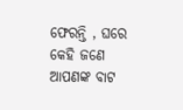ଫେରନ୍ତି , ଘରେ କେହି ଜଣେ ଆପଣଙ୍କ ବାଟ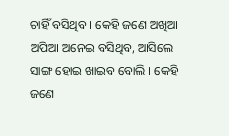ଚାହିଁ ବସିଥିବ । କେହି ଜଣେ ଅଖିଆ ଅପିଆ ଅନେଇ ବସିଥିବ, ଆସିଲେ ସାଙ୍ଗ ହୋଇ ଖାଇବ ବୋଲି । କେହି ଜଣେ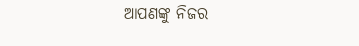ଆପଣଙ୍କୁ ନିଜର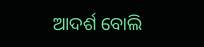ଆଦର୍ଶ ବୋଲି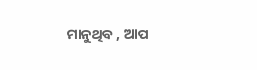ମାନୁଥିବ , ଆପ